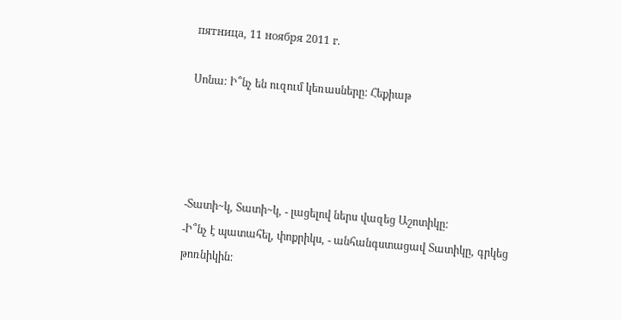пятница, 11 ноября 2011 г.

Սոնա: Ի՞նչ են ուզում կեռասները: Հեքիաթ




-Տատի~կ, Տատի~կ, - լացելով ներս վազեց Աշոտիկը:
-Ի՞նչ է պատահել, փոքրիկս, - անհանգստացավ Տատիկը, գրկեց թոռնիկին: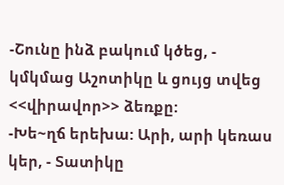-Շունը ինձ բակում կծեց, - կմկմաց Աշոտիկը և ցույց տվեց <<վիրավոր>> ձեռքը:
-Խե~ղճ երեխա: Արի, արի կեռաս կեր, - Տատիկը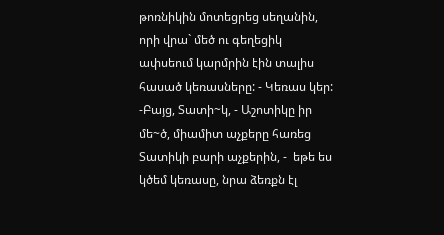թոռնիկին մոտեցրեց սեղանին, որի վրա` մեծ ու գեղեցիկ ափսեում կարմրին էին տալիս հասած կեռասները: - Կեռաս կեր:
-Բայց, Տատի~կ, - Աշոտիկը իր մե~ծ, միամիտ աչքերը հառեց Տատիկի բարի աչքերին, -  եթե ես կծեմ կեռասը, նրա ձեռքն էլ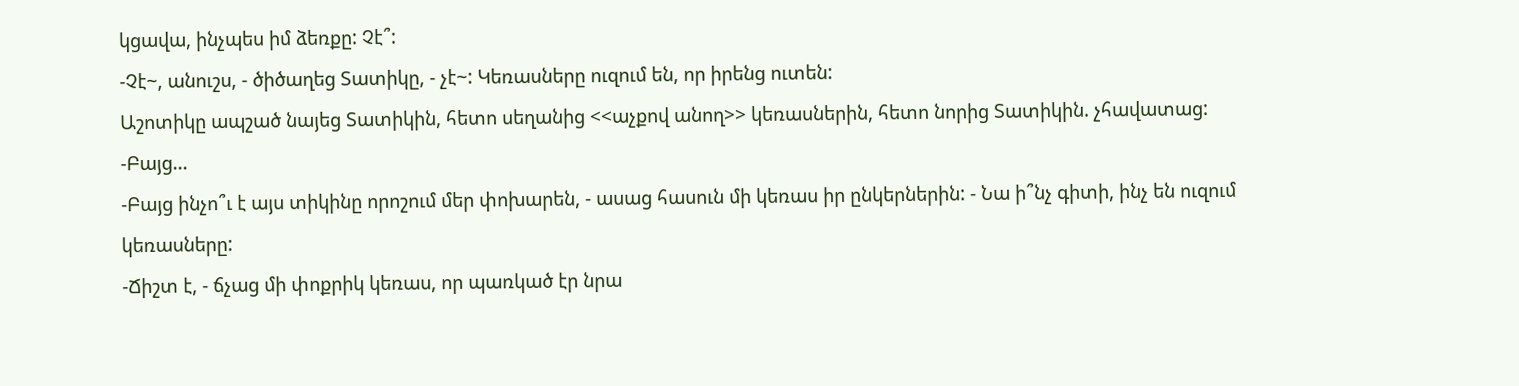կցավա, ինչպես իմ ձեռքը: Չէ՞:
-Չէ~, անուշս, - ծիծաղեց Տատիկը, - չէ~: Կեռասները ուզում են, որ իրենց ուտեն:
Աշոտիկը ապշած նայեց Տատիկին, հետո սեղանից <<աչքով անող>> կեռասներին, հետո նորից Տատիկին. չհավատաց:
-Բայց…
-Բայց ինչո՞ւ է այս տիկինը որոշում մեր փոխարեն, - ասաց հասուն մի կեռաս իր ընկերներին: - Նա ի՞նչ գիտի, ինչ են ուզում կեռասները:
-Ճիշտ է, - ճչաց մի փոքրիկ կեռաս, որ պառկած էր նրա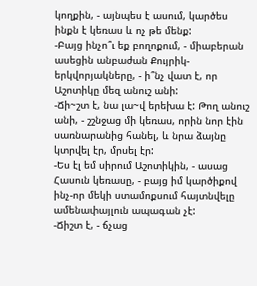կողքին, - այնպես է ասում, կարծես ինքն է կեռաս և ոչ թե մենք:
-Բայց ինչո՞ւ եք բողոքում, - միաբերան ասեցին անբաժան Քույրիկ-երկվորյակները, - ի՞նչ վատ է, որ Աշոտիկը մեզ անուշ անի:
-Ճի~շտ է, նա լա~վ երեխա է: Թող անուշ անի, - շշնջաց մի կեռաս, որին նոր էին սառնարանից հանել, և նրա ձայնը կտրվել էր, մրսել էր:
-Ես էլ եմ սիրում Աշոտիկին, - ասաց Հասուն կեռասը, - բայց իմ կարծիքով ինչ-որ մեկի ստամոքսում հայտնվելը ամենափայլուն ապագան չէ:
-Ճիշտ է, - ճչաց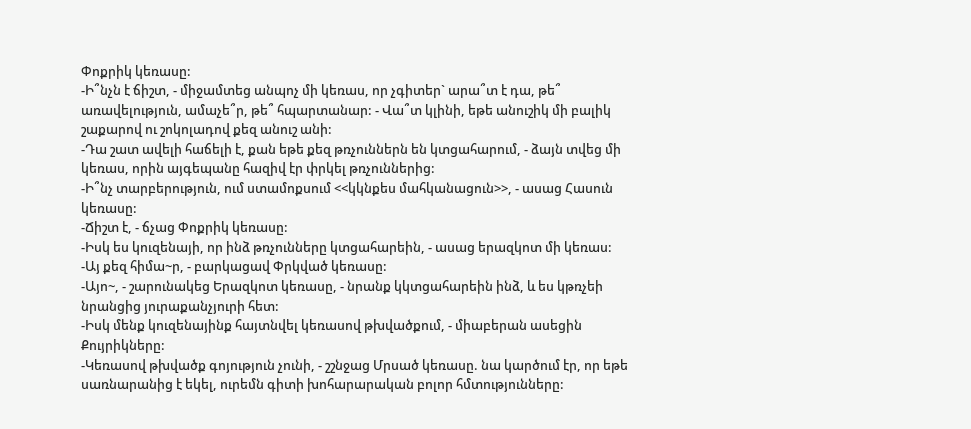Փոքրիկ կեռասը:
-Ի՞նչն է ճիշտ, - միջամտեց անպոչ մի կեռաս, որ չգիտեր` արա՞տ է դա, թե՞ առավելություն, ամաչե՞ր, թե՞ հպարտանար: - Վա՞տ կլինի, եթե անուշիկ մի բալիկ շաքարով ու շոկոլադով քեզ անուշ անի:
-Դա շատ ավելի հաճելի է, քան եթե քեզ թռչուններն են կտցահարում, - ձայն տվեց մի կեռաս, որին այգեպանը հազիվ էր փրկել թռչուններից:
-Ի՞նչ տարբերություն, ում ստամոքսում <<կկնքես մահկանացուն>>, - ասաց Հասուն կեռասը:
-Ճիշտ է, - ճչաց Փոքրիկ կեռասը:
-Իսկ ես կուզենայի, որ ինձ թռչունները կտցահարեին, - ասաց երազկոտ մի կեռաս:
-Այ քեզ հիմա~ր, - բարկացավ Փրկված կեռասը:
-Այո~, - շարունակեց Երազկոտ կեռասը, - նրանք կկտցահարեին ինձ, և ես կթռչեի նրանցից յուրաքանչյուրի հետ:
-Իսկ մենք կուզենայինք հայտնվել կեռասով թխվածքում, - միաբերան ասեցին Քույրիկները:
-Կեռասով թխվածք գոյություն չունի, - շշնջաց Մրսած կեռասը. նա կարծում էր, որ եթե սառնարանից է եկել, ուրեմն գիտի խոհարարական բոլոր հմտությունները: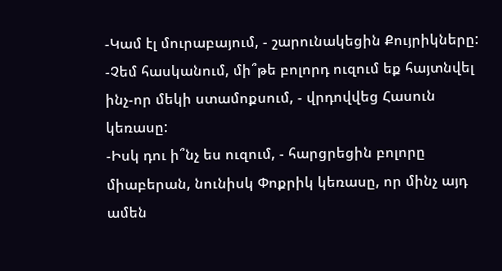-Կամ էլ մուրաբայում, - շարունակեցին Քույրիկները:
-Չեմ հասկանում, մի՞թե բոլորդ ուզում եք հայտնվել ինչ-որ մեկի ստամոքսում, - վրդովվեց Հասուն կեռասը:
-Իսկ դու ի՞նչ ես ուզում, - հարցրեցին բոլորը միաբերան, նունիսկ Փոքրիկ կեռասը, որ մինչ այդ ամեն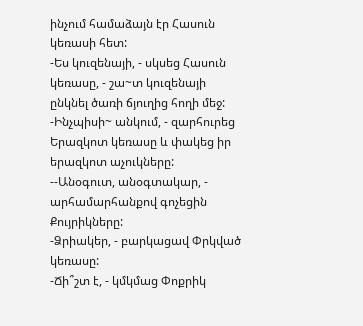ինչում համաձայն էր Հասուն կեռասի հետ:
-Ես կուզենայի, - սկսեց Հասուն կեռասը, - շա~տ կուզենայի ընկնել ծառի ճյուղից հողի մեջ:
-Ինչպիսի~ անկում, - զարհուրեց Երազկոտ կեռասը և փակեց իր երազկոտ աչուկները:
--Անօգուտ, անօգտակար, - արհամարհանքով գոչեցին Քույրիկները:
-Ձրիակեր, - բարկացավ Փրկված կեռասը:
-Ճի՞շտ է, - կմկմաց Փոքրիկ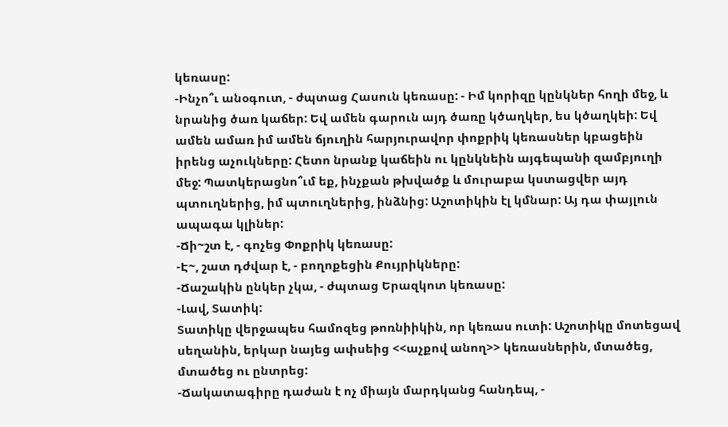կեռասը:
-Ինչո՞ւ անօգուտ, - ժպտաց Հասուն կեռասը: - Իմ կորիզը կընկներ հողի մեջ, և նրանից ծառ կաճեր: Եվ ամեն գարուն այդ ծառը կծաղկեր, ես կծաղկեի: Եվ ամեն ամառ իմ ամեն ճյուղին հարյուրավոր փոքրիկ կեռասներ կբացեին իրենց աչուկները: Հետո նրանք կաճեին ու կընկնեին այգեպանի զամբյուղի մեջ: Պատկերացնո՞ւմ եք, ինչքան թխվածք և մուրաբա կստացվեր այդ պտուղներից, իմ պտուղներից, ինձնից: Աշոտիկին էլ կմնար: Այ դա փայլուն ապագա կլիներ:
-Ճի~շտ է, - գոչեց Փոքրիկ կեռասը:
-Է~, շատ դժվար է, - բողոքեցին Քույրիկները:
-Ճաշակին ընկեր չկա, - ժպտաց Երազկոտ կեռասը:
-Լավ, Տատիկ:
Տատիկը վերջապես համոզեց թոռնիիկին, որ կեռաս ուտի: Աշոտիկը մոտեցավ սեղանին, երկար նայեց ափսեից <<աչքով անող>> կեռասներին, մտածեց, մտածեց ու ընտրեց:
-Ճակատագիրը դաժան է ոչ միայն մարդկանց հանդեպ, -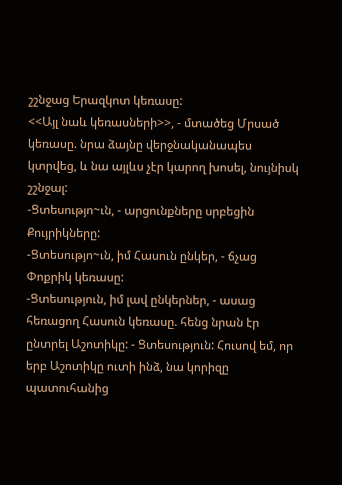շշնջաց Երազկոտ կեռասը:
<<Այլ նաև կեռասների>>, - մտածեց Մրսած կեռասը. նրա ձայնը վերջնականապես կտրվեց, և նա այլևս չէր կարող խոսել, նույնիսկ շշնջալ:
-Ցտեսությո~ւն, - արցունքները սրբեցին Քույրիկները:
-Ցտեսությո~ւն, իմ Հասուն ընկեր, - ճչաց Փոքրիկ կեռասը:
-Ցտեսություն, իմ լավ ընկերներ, - ասաց հեռացող Հասուն կեռասը. հենց նրան էր ընտրել Աշոտիկը: - Ցտեսություն: Հուսով եմ, որ երբ Աշոտիկը ուտի ինձ, նա կորիզը պատուհանից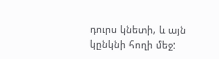դուրս կնետի, և այն կընկնի հողի մեջ: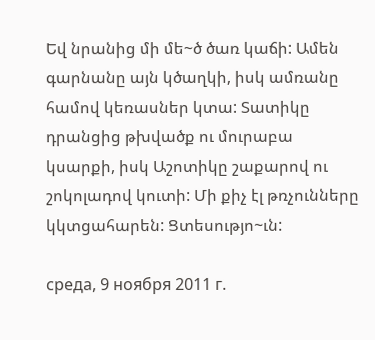Եվ նրանից մի մե~ծ ծառ կաճի: Ամեն գարնանը այն կծաղկի, իսկ ամռանը համով կեռասներ կտա: Տատիկը դրանցից թխվածք ու մուրաբա կսարքի, իսկ Աշոտիկը շաքարով ու շոկոլադով կուտի: Մի քիչ էլ թռչունները կկտցահարեն: Ցտեսությո~ւն:

среда, 9 ноября 2011 г.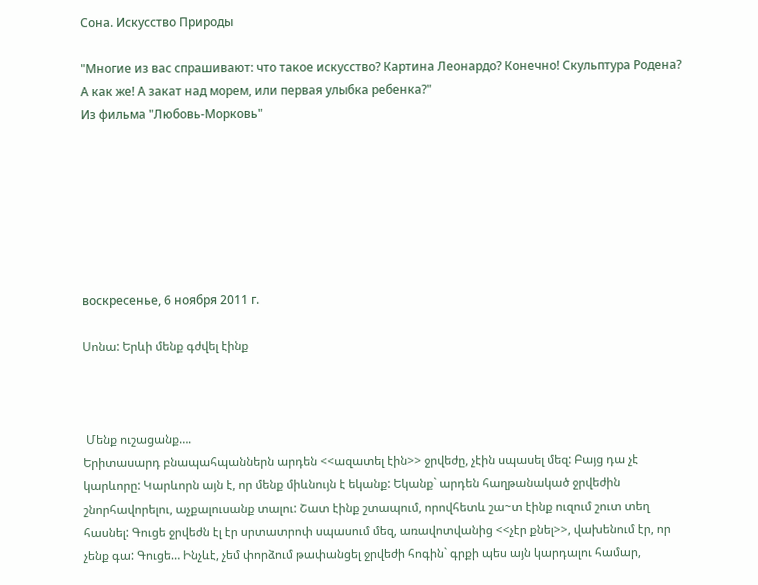Сона. Искусство Природы

"Многие из вас спрашивают: что такое искусство? Картина Леонардо? Конечно! Скульптура Родена? А как же! А закат над морем, или первая улыбка ребенка?"
Из фильма "Любовь-Морковь"







воскресенье, 6 ноября 2011 г.

Սոնա: Երևի մենք գժվել էինք



 Մենք ուշացանք….
Երիտասարդ բնապահպաններն արդեն <<ազատել էին>> ջրվեժը, չէին սպասել մեզ: Բայց դա չէ կարևորը: Կարևորն այն է, որ մենք միևնույն է եկանք: Եկանք` արդեն հաղթանակած ջրվեժին շնորհավորելու, աչքալուսանք տալու: Շատ էինք շտապում, որովհետև շա~տ էինք ուզում շուտ տեղ հասնել: Գուցե ջրվեժն էլ էր սրտատրոփ սպասում մեզ, առավոտվանից <<չէր քնել>>, վախենում էր, որ չենք գա: Գուցե… Ինչևէ, չեմ փորձում թափանցել ջրվեժի հոգին` գրքի պես այն կարդալու համար,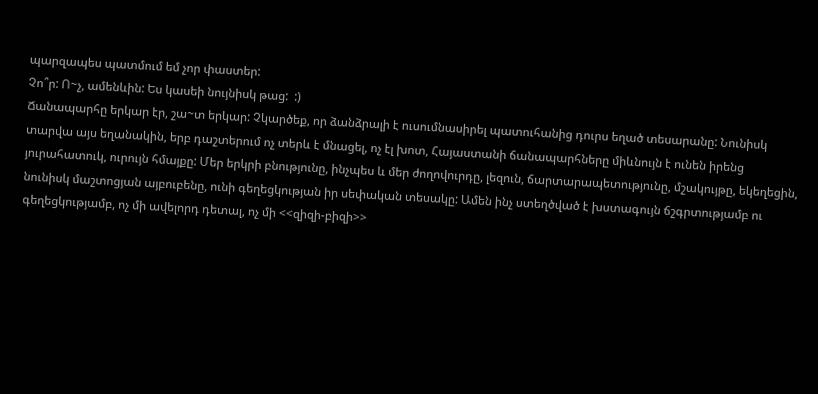պարզապես պատմում եմ չոր փաստեր:
Չո՞ր: Ո~չ, ամենևին: Ես կասեի նույնիսկ թաց:  :)
Ճանապարհը երկար էր, շա~տ երկար: Չկարծեք, որ ձանձրալի է ուսումնասիրել պատուհանից դուրս եղած տեսարանը: Նունիսկ տարվա այս եղանակին, երբ դաշտերում ոչ տերև է մնացել, ոչ էլ խոտ, Հայաստանի ճանապարհները միևնույն է ունեն իրենց յուրահատուկ, ուրույն հմայքը: Մեր երկրի բնությունը, ինչպես և մեր ժողովուրդը, լեզուն, ճարտարապետությունը, մշակույթը, եկեղեցին, նունիսկ մաշտոցյան այբուբենը, ունի գեղեցկության իր սեփական տեսակը: Ամեն ինչ ստեղծված է խստագույն ճշգրտությամբ ու գեղեցկությամբ, ոչ մի ավելորդ դետալ, ոչ մի <<զիզի-բիզի>>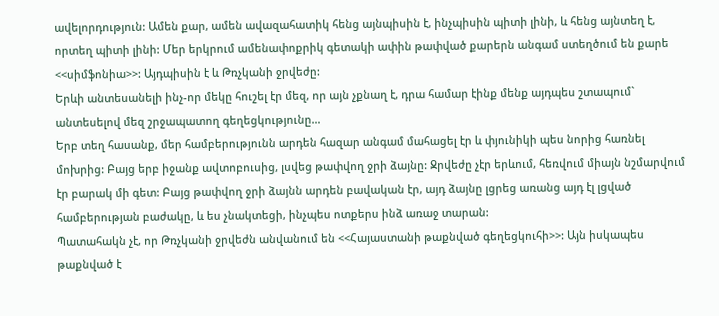ավելորդություն: Ամեն քար, ամեն ավազահատիկ հենց այնպիսին է, ինչպիսին պիտի լինի, և հենց այնտեղ է, որտեղ պիտի լինի: Մեր երկրում ամենափոքրիկ գետակի ափին թափված քարերն անգամ ստեղծում են քարե <<սիմֆոնիա>>: Այդպիսին է և Թռչկանի ջրվեժը:
Երևի անտեսանելի ինչ-որ մեկը հուշել էր մեզ, որ այն չքնաղ է, դրա համար էինք մենք այդպես շտապում` անտեսելով մեզ շրջապատող գեղեցկությունը…
Երբ տեղ հասանք, մեր համբերությունն արդեն հազար անգամ մահացել էր և փյունիկի պես նորից հառնել մոխրից: Բայց երբ իջանք ավտոբուսից, լսվեց թափվող ջրի ձայնը: Ջրվեժը չէր երևում, հեռվում միայն նշմարվում էր բարակ մի գետ: Բայց թափվող ջրի ձայնն արդեն բավական էր, այդ ձայնը լցրեց առանց այդ էլ լցված համբերության բաժակը, և ես չնակտեցի, ինչպես ոտքերս ինձ առաջ տարան:
Պատահակն չէ, որ Թռչկանի ջրվեժն անվանում են <<Հայաստանի թաքնված գեղեցկուհի>>: Այն իսկապես թաքնված է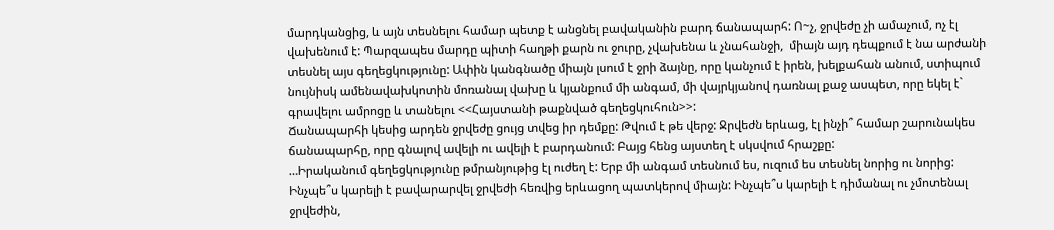մարդկանցից, և այն տեսնելու համար պետք է անցնել բավականին բարդ ճանապարհ: Ո~չ, ջրվեժը չի ամաչում, ոչ էլ վախենում է: Պարզապես մարդը պիտի հաղթի քարն ու ջուրը, չվախենա և չնահանջի,  միայն այդ դեպքում է նա արժանի տեսնել այս գեղեցկությունը: Ափին կանգնածը միայն լսում է ջրի ձայնը, որը կանչում է իրեն, խելքահան անում, ստիպում նույնիսկ ամենավախկոտին մոռանալ վախը և կյանքում մի անգամ, մի վայրկյանով դառնալ քաջ ասպետ, որը եկել է` գրավելու ամրոցը և տանելու <<Հայստանի թաքնված գեղեցկուհուն>>:
Ճանապարհի կեսից արդեն ջրվեժը ցույց տվեց իր դեմքը: Թվում է թե վերջ: Ջրվեժն երևաց, էլ ինչի՞ համար շարունակես ճանապարհը, որը գնալով ավելի ու ավելի է բարդանում: Բայց հենց այստեղ է սկսվում հրաշքը:
…Իրականում գեղեցկությունը թմրանյութից էլ ուժեղ է: Երբ մի անգամ տեսնում ես, ուզում ես տեսնել նորից ու նորից: Ինչպե՞ս կարելի է բավարարվել ջրվեժի հեռվից երևացող պատկերով միայն: Ինչպե՞ս կարելի է դիմանալ ու չմոտենալ ջրվեժին,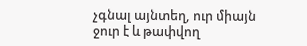չգնալ այնտեղ, ուր միայն ջուր է և թափվող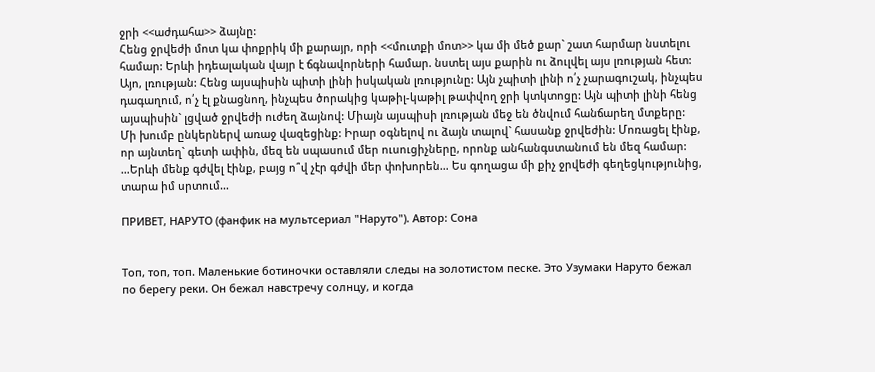ջրի <<աժդահա>> ձայնը:
Հենց ջրվեժի մոտ կա փոքրիկ մի քարայր, որի <<մուտքի մոտ>> կա մի մեծ քար` շատ հարմար նստելու համար: Երևի իդեալական վայր է ճգնավորների համար. նստել այս քարին ու ձուլվել այս լռության հետ: Այո, լռության: Հենց այսպիսին պիտի լինի իսկական լռությունը: Այն չպիտի լինի ո՛չ չարագուշակ, ինչպես դագաղում, ո՛չ էլ քնացնող, ինչպես ծորակից կաթիլ-կաթիլ թափվող ջրի կտկտոցը: Այն պիտի լինի հենց այսպիսին` լցված ջրվեժի ուժեղ ձայնով: Միայն այսպիսի լռության մեջ են ծնվում հանճարեղ մտքերը:
Մի խումբ ընկերներվ առաջ վազեցինք: Իրար օգնելով ու ձայն տալով` հասանք ջրվեժին: Մոռացել էինք, որ այնտեղ` գետի ափին, մեզ են սպասում մեր ուսուցիչները, որոնք անհանգստանում են մեզ համար:
…Երևի մենք գժվել էինք, բայց ո՞վ չէր գժվի մեր փոխորեն… Ես գողացա մի քիչ ջրվեժի գեղեցկությունից, տարա իմ սրտում…

ПРИВЕТ, НАРУТО (фанфик на мультсериал "Наруто"). Автор: Сона


Топ, топ, топ. Маленькие ботиночки оставляли следы на золотистом песке. Это Узумаки Наруто бежал по берегу реки. Он бежал навстречу солнцу, и когда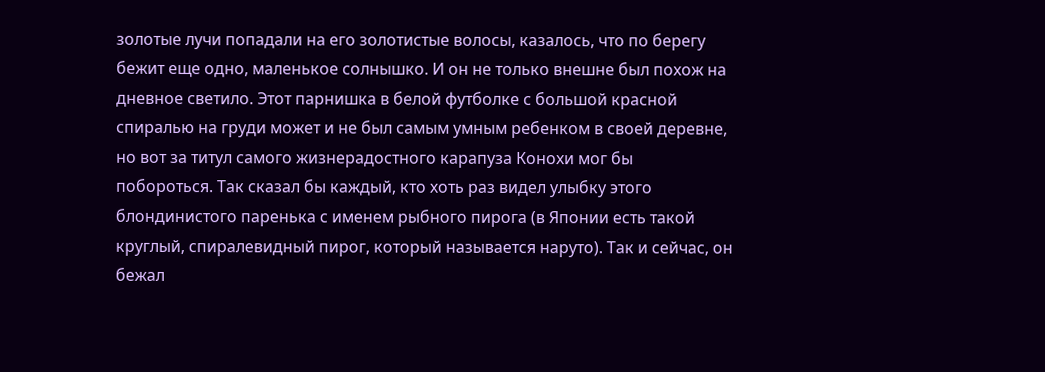золотые лучи попадали на его золотистые волосы, казалось, что по берегу бежит еще одно, маленькое солнышко. И он не только внешне был похож на дневное светило. Этот парнишка в белой футболке с большой красной спиралью на груди может и не был самым умным ребенком в своей деревне, но вот за титул самого жизнерадостного карапуза Конохи мог бы побороться. Так сказал бы каждый, кто хоть раз видел улыбку этого блондинистого паренька с именем рыбного пирога (в Японии есть такой круглый, спиралевидный пирог, который называется наруто). Так и сейчас, он бежал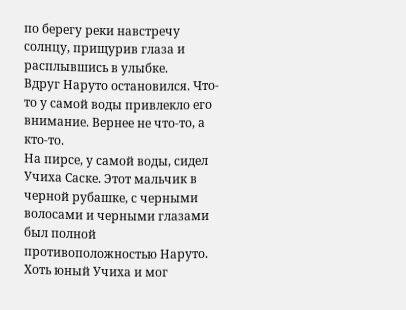по берегу реки навстречу солнцу, прищурив глаза и расплывшись в улыбке.
Вдруг Наруто остановился. Что-то у самой воды привлекло его внимание. Вернее не что-то, а кто-то.
На пирсе, у самой воды, сидел Учиха Саске. Этот мальчик в черной рубашке, с черными волосами и черными глазами был полной противоположностью Наруто. Хоть юный Учиха и мог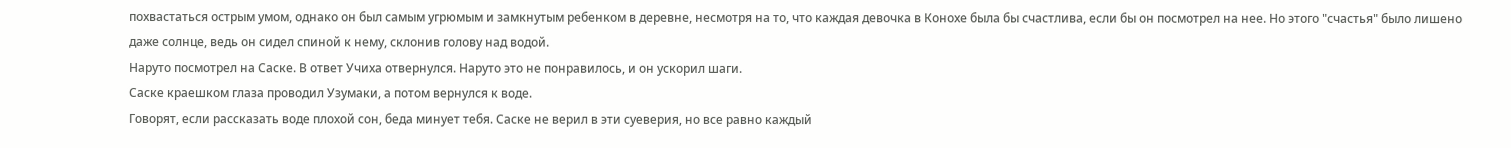похвастаться острым умом, однако он был самым угрюмым и замкнутым ребенком в деревне, несмотря на то, что каждая девочка в Конохе была бы счастлива, если бы он посмотрел на нее. Но этого "счастья" было лишено даже солнце, ведь он сидел спиной к нему, склонив голову над водой.
Наруто посмотрел на Саске. В ответ Учиха отвернулся. Наруто это не понравилось, и он ускорил шаги.
Саске краешком глаза проводил Узумаки, а потом вернулся к воде.
Говорят, если рассказать воде плохой сон, беда минует тебя. Саске не верил в эти суеверия, но все равно каждый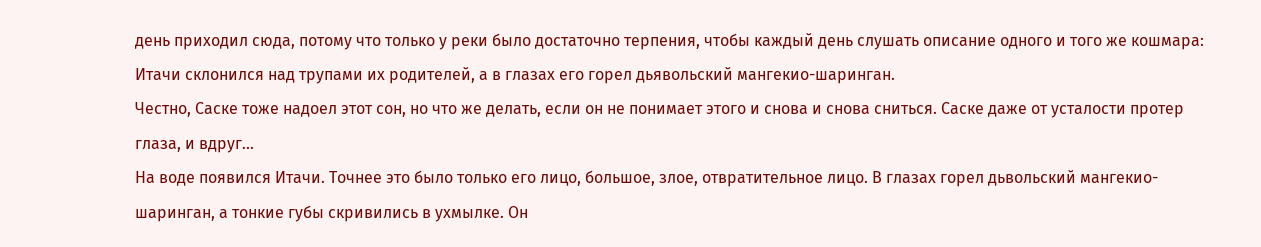день приходил сюда, потому что только у реки было достаточно терпения, чтобы каждый день слушать описание одного и того же кошмара: Итачи склонился над трупами их родителей, а в глазах его горел дьявольский мангекио-шаринган.
Честно, Саске тоже надоел этот сон, но что же делать, если он не понимает этого и снова и снова сниться. Саске даже от усталости протер глаза, и вдруг...
На воде появился Итачи. Точнее это было только его лицо, большое, злое, отвратительное лицо. В глазах горел дьвольский мангекио-шаринган, а тонкие губы скривились в ухмылке. Он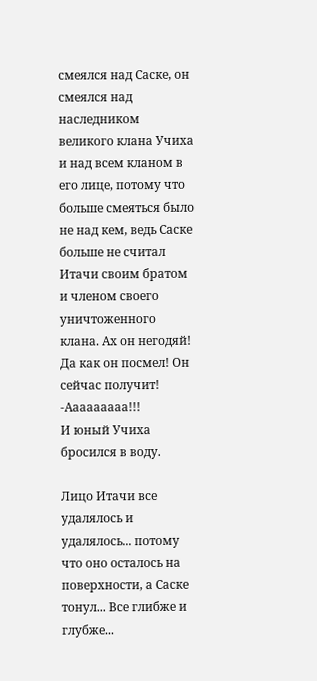смеялся над Саске, он смеялся над наследником великого клана Учиха и над всем кланом в его лице, потому что больше смеяться было не над кем, ведь Саске больше не считал Итачи своим братом и членом своего уничтоженного клана. Ах он негодяй! Да как он посмел! Он сейчас получит!
-Ааааааааа!!!
И юный Учиха бросился в воду.

Лицо Итачи все удалялось и удалялось... потому что оно осталось на поверхности, а Саске тонул... Все глибже и глубже...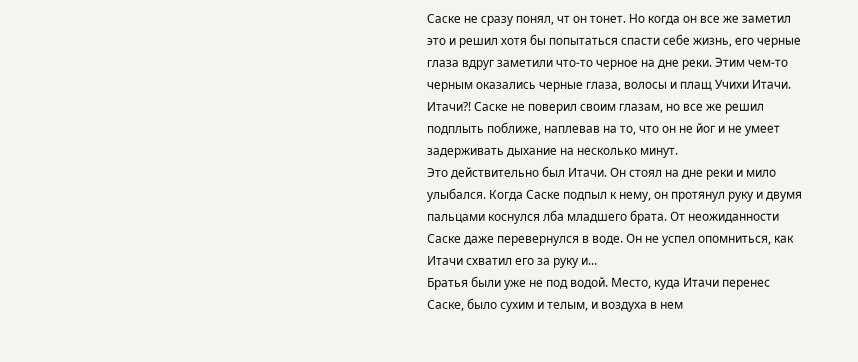Саске не сразу понял, чт он тонет. Но когда он все же заметил это и решил хотя бы попытаться спасти себе жизнь, его черные глаза вдруг заметили что-то черное на дне реки. Этим чем-то черным оказались черные глаза, волосы и плащ Учихи Итачи. Итачи?! Саске не поверил своим глазам, но все же решил подплыть поближе, наплевав на то, что он не йог и не умеет задерживать дыхание на несколько минут.
Это действительно был Итачи. Он стоял на дне реки и мило улыбался. Когда Саске подпыл к нему, он протянул руку и двумя пальцами коснулся лба младшего брата. От неожиданности Саске даже перевернулся в воде. Он не успел опомниться, как Итачи схватил его за руку и...
Братья были уже не под водой. Место, куда Итачи перенес Саске, было сухим и телым, и воздуха в нем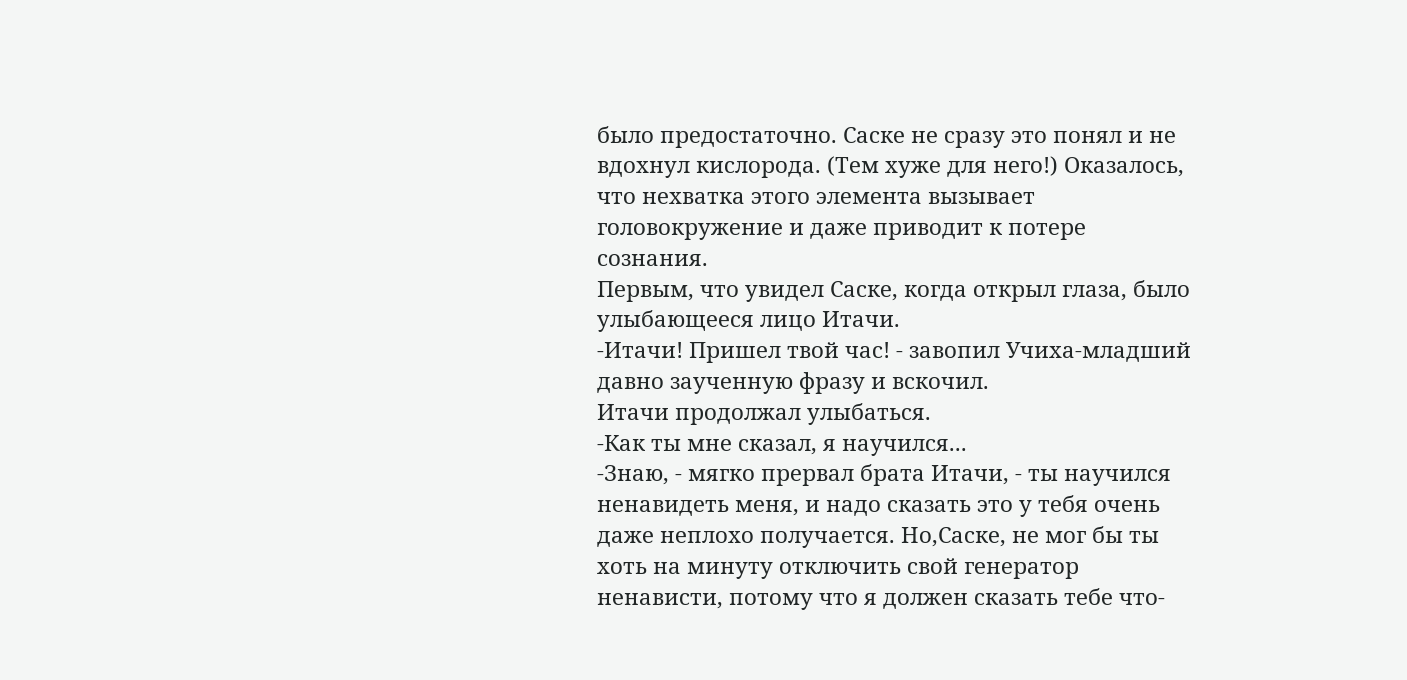было предостаточно. Саске не сразу это понял и не вдохнул кислорода. (Тем хуже для него!) Оказалось, что нехватка этого элемента вызывает головокружение и даже приводит к потере сознания.
Первым, что увидел Саске, когда открыл глаза, было улыбающееся лицо Итачи.
-Итачи! Пришел твой час! - завопил Учиха-младший давно заученную фразу и вскочил.
Итачи продолжал улыбаться.
-Как ты мне сказал, я научился...
-Знаю, - мягко прервал брата Итачи, - ты научился ненавидеть меня, и надо сказать это у тебя очень даже неплохо получается. Но,Саске, не мог бы ты хоть на минуту отключить свой генератор ненависти, потому что я должен сказать тебе что-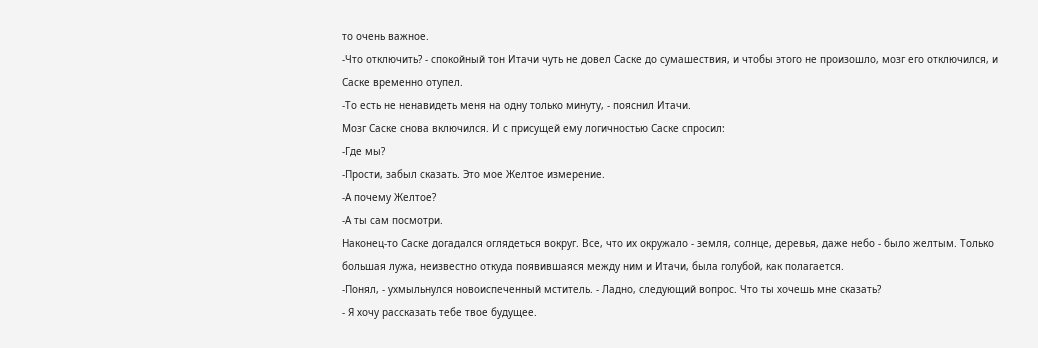то очень важное.
-Что отключить? - спокойный тон Итачи чуть не довел Саске до сумашествия, и чтобы этого не произошло, мозг его отключился, и Саске временно отупел.
-То есть не ненавидеть меня на одну только минуту, - пояснил Итачи.
Мозг Саске снова включился. И с присущей ему логичностью Саске спросил:
-Где мы?
-Прости, забыл сказать. Это мое Желтое измерение.
-А почему Желтое?
-А ты сам посмотри.
Наконец-то Саске догадался оглядеться вокруг. Все, что их окружало - земля, солнце, деревья, даже небо - было желтым. Только большая лужа, неизвестно откуда появившаяся между ним и Итачи, была голубой, как полагается.
-Понял, - ухмыльнулся новоиспеченный мститель. - Ладно, следующий вопрос. Что ты хочешь мне сказать?
- Я хочу рассказать тебе твое будущее.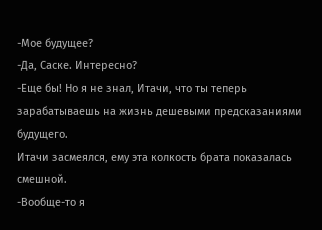-Мое будущее?
-Да, Саске. Интересно?
-Еще бы! Но я не знал, Итачи, что ты теперь зарабатываешь на жизнь дешевыми предсказаниями будущего.
Итачи засмеялся, ему эта колкость брата показалась смешной.
-Вообще-то я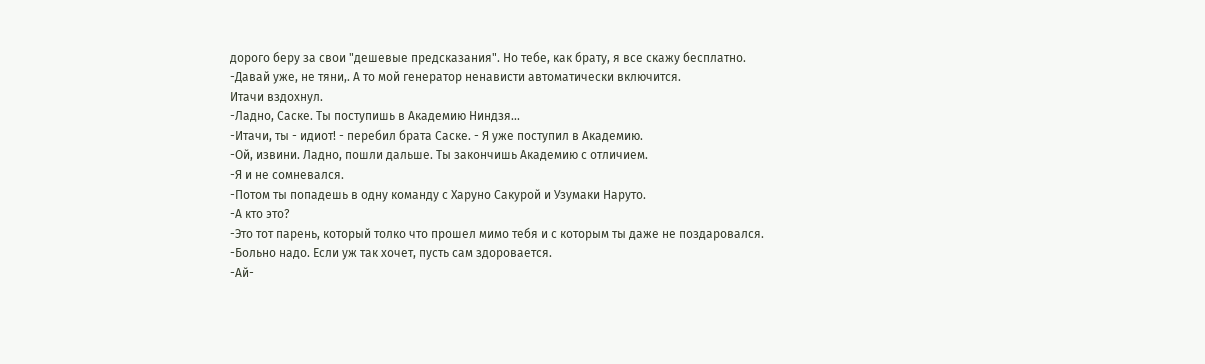дорого беру за свои "дешевые предсказания". Но тебе, как брату, я все скажу бесплатно.
-Давай уже, не тяни,. А то мой генератор ненависти автоматически включится.
Итачи вздохнул.
-Ладно, Саске. Ты поступишь в Академию Ниндзя...
-Итачи, ты - идиот! - перебил брата Саске. - Я уже поступил в Академию.
-Ой, извини. Ладно, пошли дальше. Ты закончишь Академию с отличием.
-Я и не сомневался.
-Потом ты попадешь в одну команду с Харуно Сакурой и Узумаки Наруто.
-А кто это?
-Это тот парень, который толко что прошел мимо тебя и с которым ты даже не поздаровался.
-Больно надо. Если уж так хочет, пусть сам здоровается.
-Ай-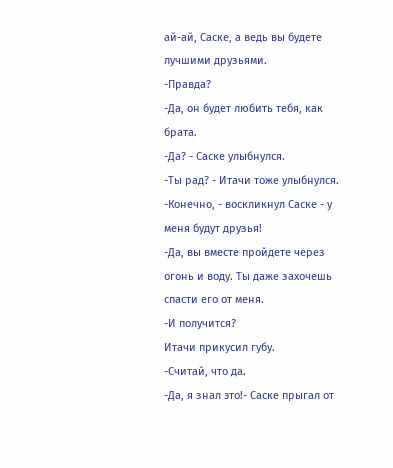ай-ай, Саске, а ведь вы будете лучшими друзьями.
-Правда?
-Да, он будет любить тебя, как брата.
-Да? - Саске улыбнулся.
-Ты рад? - Итачи тоже улыбнулся.
-Конечно, - воскликнул Саске - у меня будут друзья!
-Да, вы вместе пройдете через огонь и воду. Ты даже захочешь спасти его от меня.
-И получится?
Итачи прикусил губу.
-Считай, что да.
-Да, я знал это!- Саске прыгал от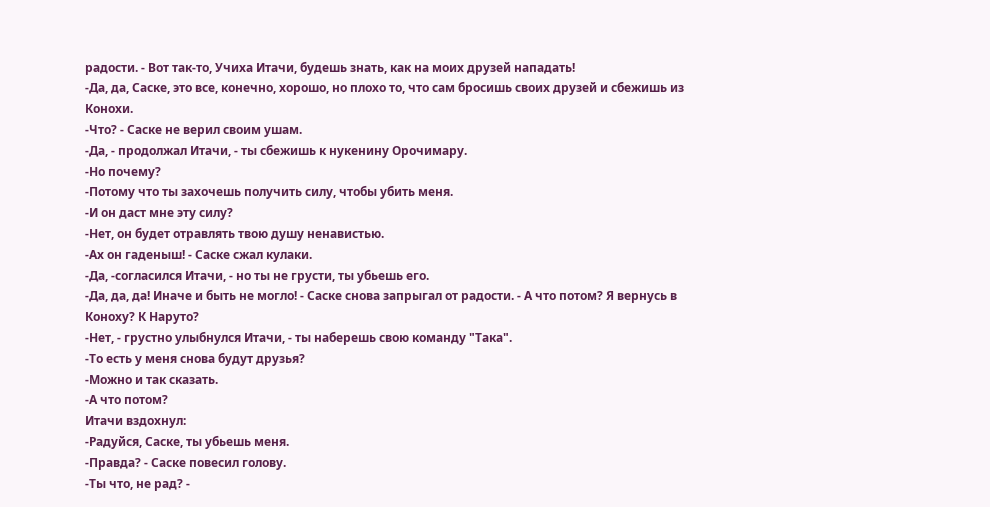радости. - Вот так-то, Учиха Итачи, будешь знать, как на моих друзей нападать!
-Да, да, Саске, это все, конечно, хорошо, но плохо то, что сам бросишь своих друзей и сбежишь из Конохи.
-Что? - Саске не верил своим ушам.
-Да, - продолжал Итачи, - ты сбежишь к нукенину Орочимару.
-Но почему?
-Потому что ты захочешь получить силу, чтобы убить меня.
-И он даст мне эту силу?
-Нет, он будет отравлять твою душу ненавистью.
-Ах он гаденыш! - Саске сжал кулаки.
-Да, -согласился Итачи, - но ты не грусти, ты убьешь его.
-Да, да, да! Иначе и быть не могло! - Саске снова запрыгал от радости. - А что потом? Я вернусь в Коноху? К Наруто?
-Нет, - грустно улыбнулся Итачи, - ты наберешь свою команду "Така".
-То есть у меня снова будут друзья?
-Можно и так сказать.
-А что потом?
Итачи вздохнул:
-Радуйся, Саске, ты убьешь меня.
-Правда? - Саске повесил голову.
-Ты что, не рад? -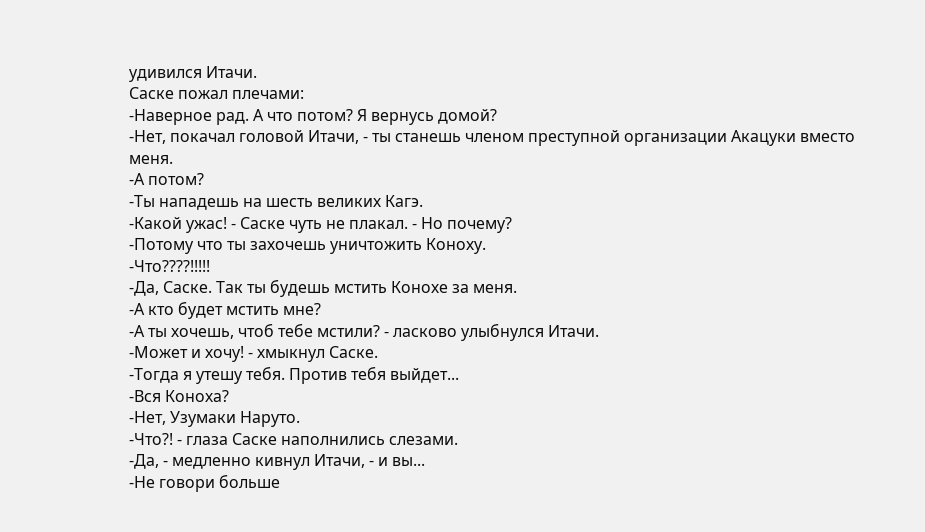удивился Итачи.
Саске пожал плечами:
-Наверное рад. А что потом? Я вернусь домой?
-Нет, покачал головой Итачи, - ты станешь членом преступной организации Акацуки вместо меня.
-А потом?
-Ты нападешь на шесть великих Кагэ.
-Какой ужас! - Саске чуть не плакал. - Но почему?
-Потому что ты захочешь уничтожить Коноху.
-Что????!!!!!
-Да, Саске. Так ты будешь мстить Конохе за меня.
-А кто будет мстить мне?
-А ты хочешь, чтоб тебе мстили? - ласково улыбнулся Итачи.
-Может и хочу! - хмыкнул Саске.
-Тогда я утешу тебя. Против тебя выйдет...
-Вся Коноха?
-Нет, Узумаки Наруто.
-Что?! - глаза Саске наполнились слезами.
-Да, - медленно кивнул Итачи, - и вы...
-Не говори больше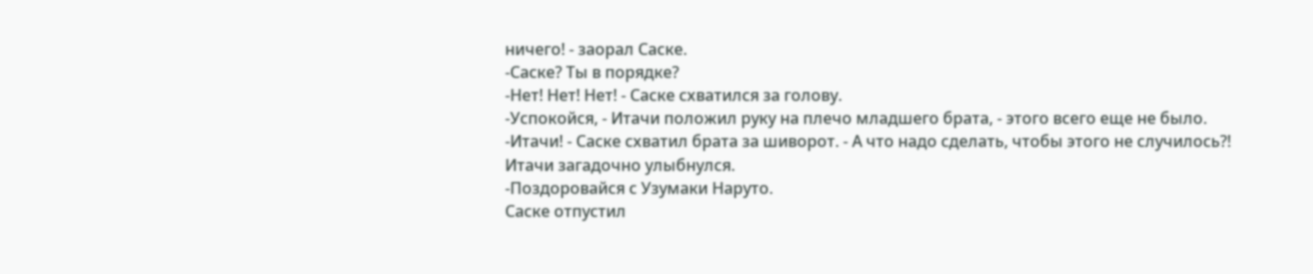ничего! - заорал Саске.
-Саске? Ты в порядке?
-Нет! Нет! Нет! - Саске схватился за голову.
-Успокойся, - Итачи положил руку на плечо младшего брата, - этого всего еще не было.
-Итачи! - Саске схватил брата за шиворот. - А что надо сделать, чтобы этого не случилось?!
Итачи загадочно улыбнулся.
-Поздоровайся с Узумаки Наруто.
Саске отпустил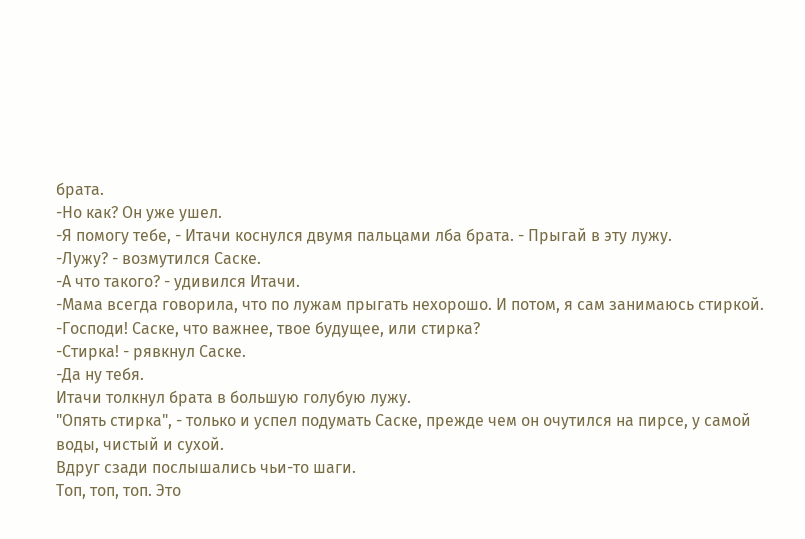брата.
-Но как? Он уже ушел.
-Я помогу тебе, - Итачи коснулся двумя пальцами лба брата. - Прыгай в эту лужу.
-Лужу? - возмутился Саске.
-А что такого? - удивился Итачи.
-Мама всегда говорила, что по лужам прыгать нехорошо. И потом, я сам занимаюсь стиркой.
-Господи! Саске, что важнее, твое будущее, или стирка?
-Стирка! - рявкнул Саске.
-Да ну тебя.
Итачи толкнул брата в большую голубую лужу.
"Опять стирка", - только и успел подумать Саске, прежде чем он очутился на пирсе, у самой воды, чистый и сухой.
Вдруг сзади послышались чьи-то шаги.
Топ, топ, топ. Это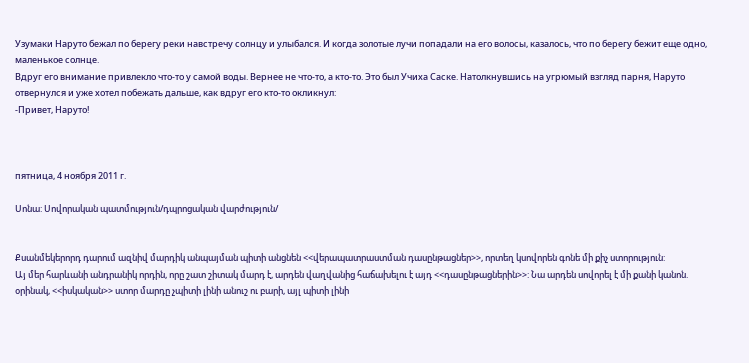Узумаки Наруто бежал по берегу реки навстречу солнцу и улыбался. И когда золотые лучи попадали на его волосы, казалось, что по берегу бежит еще одно, маленькое солнце.
Вдруг его внимание привлекло что-то у самой воды. Вернее не что-то, а кто-то. Это был Учиха Саске. Натолкнувшись на угрюмый взгляд парня, Наруто отвернулся и уже хотел побежать дальше, как вдруг его кто-то окликнул:
-Привет, Наруто!



пятница, 4 ноября 2011 г.

Սոնա: Սովորական պատմություն/դպրոցական վարժություն/


Քսանմեկերորդ դարում ազնիվ մարդիկ անպայման պիտի անցնեն <<վերապատրաստման դասընթացներ>>, որտեղ կսովորեն գոնե մի քիչ ստորություն:
Այ մեր հարևանի անդրանիկ որդին, որը շատ շիտակ մարդ է, արդեն վաղվանից հաճախելու է այդ <<դասընթացներին>>: Նա արդեն սովորել է մի քանի կանոն. օրինակ, <<իսկական>> ստոր մարդը չպիտի լինի անուշ ու բարի, այլ պիտի լինի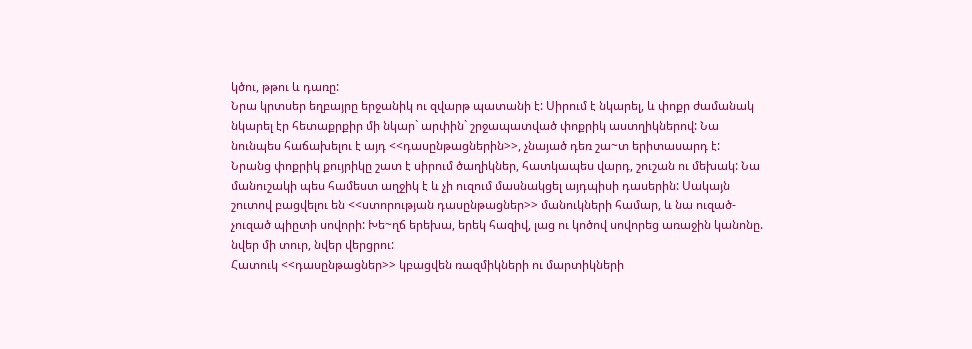կծու, թթու և դառը:
Նրա կրտսեր եղբայրը երջանիկ ու զվարթ պատանի է: Սիրում է նկարել, և փոքր ժամանակ նկարել էր հետաքրքիր մի նկար` արփին` շրջապատված փոքրիկ աստղիկներով: Նա նունպես հաճախելու է այդ <<դասընթացներին>>, չնայած դեռ շա~տ երիտասարդ է:
Նրանց փոքրիկ քույրիկը շատ է սիրում ծաղիկներ, հատկապես վարդ, շուշան ու մեխակ: Նա մանուշակի պես համեստ աղջիկ է և չի ուզում մասնակցել այդպիսի դասերին: Սակայն շուտով բացվելու են <<ստորության դասընթացներ>> մանուկների համար, և նա ուզած-չուզած պիըտի սովորի: Խե~ղճ երեխա, երեկ հազիվ, լաց ու կոծով սովորեց առաջին կանոնը. նվեր մի տուր, նվեր վերցրու:
Հատուկ <<դասընթացներ>> կբացվեն ռազմիկների ու մարտիկների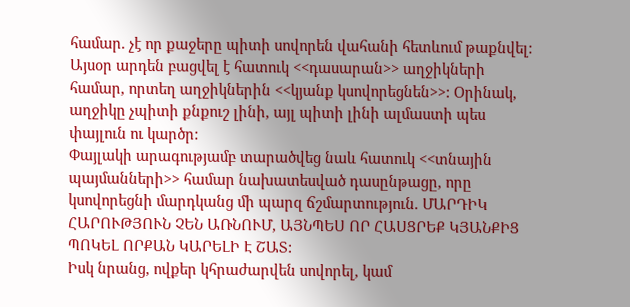համար. չէ որ քաջերը պիտի սովորեն վահանի հետևում թաքնվել:
Այսօր արդեն բացվել է հատուկ <<դասարան>> աղջիկների համար, որտեղ աղջիկներին <<կյանք կսովորեցնեն>>: Օրինակ, աղջիկը չպիտի քնքուշ լինի, այլ պիտի լինի ալմաստի պես փայլուն ու կարծր:
Փայլակի արագությամբ տարածվեց նաև հատուկ <<տնային պայմանների>> համար նախատեսված դասընթացը, որը կսովորեցնի մարդկանց մի պարզ ճշմարտություն. ՄԱՐԴԻԿ ՀԱՐՈՒԹՅՈՒՆ ՉԵՆ ԱՌՆՈՒՄ, ԱՅՆՊԵՍ ՈՐ ՀԱՍՑՐԵՔ ԿՅԱՆՔԻՑ ՊՈԿԵԼ ՈՐՔԱՆ ԿԱՐԵԼԻ Է ՇԱՏ:
Իսկ նրանց, ովքեր կհրաժարվեն սովորել, կամ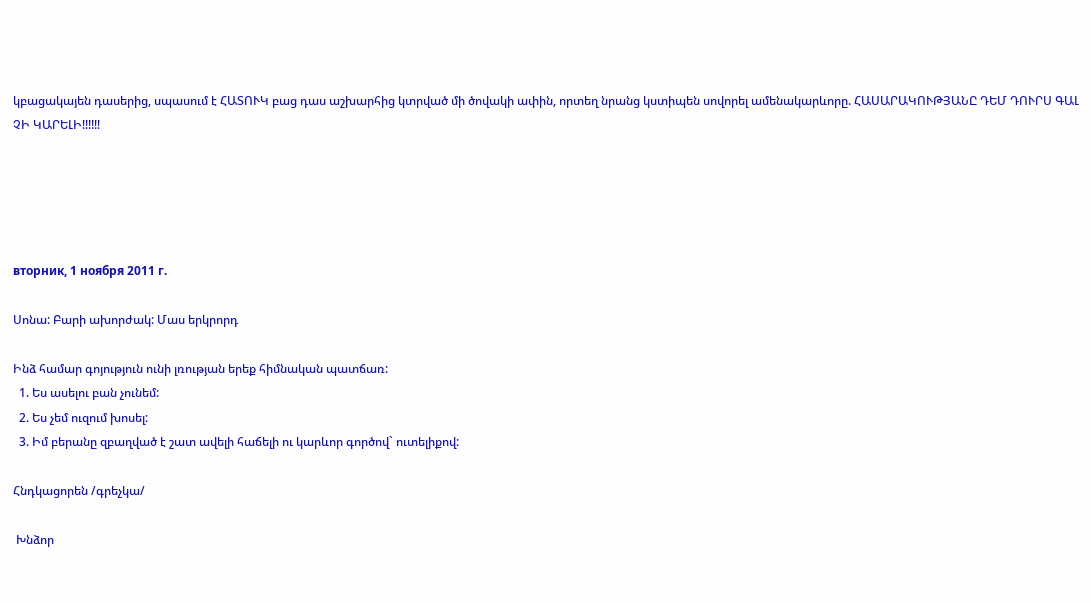կբացակայեն դասերից, սպասում է ՀԱՏՈՒԿ բաց դաս աշխարհից կտրված մի ծովակի ափին, որտեղ նրանց կստիպեն սովորել ամենակարևորը. ՀԱՍԱՐԱԿՈՒԹՅԱՆԸ ԴԵՄ ԴՈՒՐՍ ԳԱԼ ՉԻ ԿԱՐԵԼԻ!!!!!!





вторник, 1 ноября 2011 г.

Սոնա: Բարի ախորժակ: Մաս երկրորդ

Ինձ համար գոյություն ունի լռության երեք հիմնական պատճառ:
  1. Ես ասելու բան չունեմ:
  2. Ես չեմ ուզում խոսել:
  3. Իմ բերանը զբաղված է շատ ավելի հաճելի ու կարևոր գործով` ուտելիքով:

Հնդկացորեն /գրեչկա/

 Խնձոր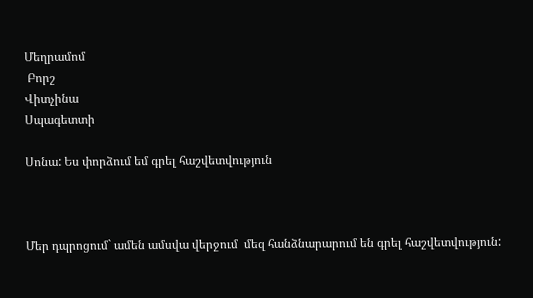Մեղրամոմ
 Բորշ
Վիտչինա
Սպագետտի

Սոնա: Ես փորձում եմ գրել հաշվետվություն



Մեր դպրոցում` ամեն ամսվա վերջում  մեզ հանձնարարում են գրել հաշվետվություն: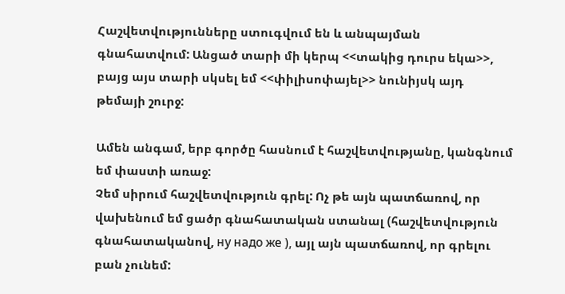Հաշվետվությունները ստուգվում են և անպայման գնահատվում: Անցած տարի մի կերպ <<տակից դուրս եկա>>, բայց այս տարի սկսել եմ <<փիլիսոփայել>> նունիյսկ այդ թեմայի շուրջ:

Ամեն անգամ, երբ գործը հասնում է հաշվետվությանը, կանգնում եմ փաստի առաջ:
Չեմ սիրում հաշվետվություն գրել: Ոչ թե այն պատճառով, որ վախենում եմ ցածր գնահատական ստանալ (հաշվետվություն գնահատականով, ну надо же ), այլ այն պատճառով, որ գրելու բան չունեմ: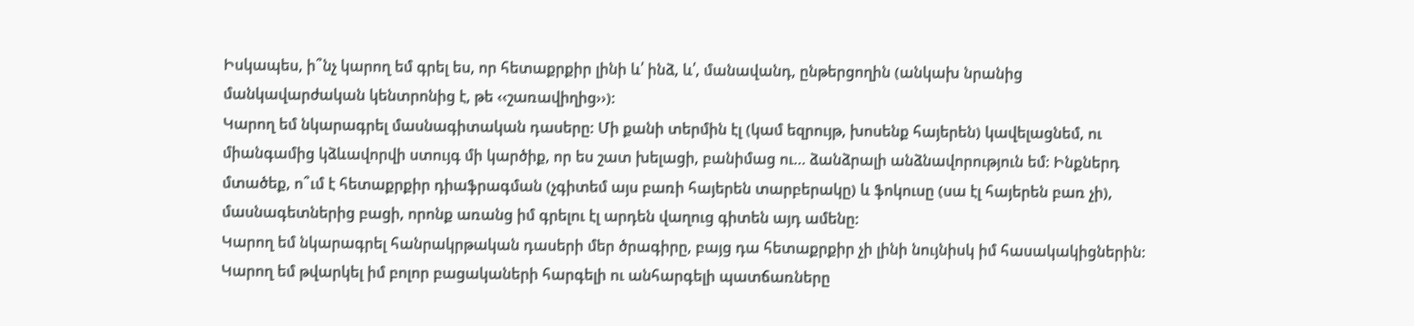Իսկապես, ի՞նչ կարող եմ գրել ես, որ հետաքրքիր լինի և՛ ինձ, և՛, մանավանդ, ընթերցողին (անկախ նրանից մանկավարժական կենտրոնից է, թե ‹‹շառավիղից››):
Կարող եմ նկարագրել մասնագիտական դասերը: Մի քանի տերմին էլ (կամ եզրույթ, խոսենք հայերեն) կավելացնեմ, ու միանգամից կձևավորվի ստույգ մի կարծիք, որ ես շատ խելացի, բանիմաց ու… ձանձրալի անձնավորություն եմ: Ինքներդ մտածեք, ո՞ւմ է հետաքրքիր դիաֆրագման (չգիտեմ այս բառի հայերեն տարբերակը) և ֆոկուսը (սա էլ հայերեն բառ չի), մասնագետներից բացի, որոնք առանց իմ գրելու էլ արդեն վաղուց գիտեն այդ ամենը:
Կարող եմ նկարագրել հանրակրթական դասերի մեր ծրագիրը, բայց դա հետաքրքիր չի լինի նույնիսկ իմ հասակակիցներին:
Կարող եմ թվարկել իմ բոլոր բացակաների հարգելի ու անհարգելի պատճառները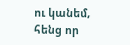ու կանեմ, հենց որ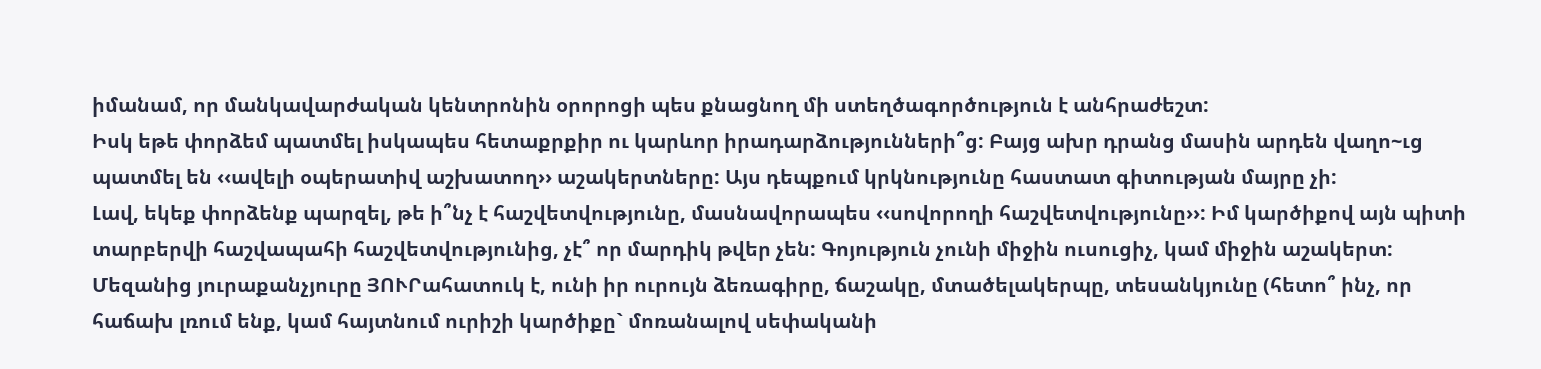իմանամ, որ մանկավարժական կենտրոնին օրորոցի պես քնացնող մի ստեղծագործություն է անհրաժեշտ:
Իսկ եթե փորձեմ պատմել իսկապես հետաքրքիր ու կարևոր իրադարձությունների՞ց: Բայց ախր դրանց մասին արդեն վաղո~ւց պատմել են ‹‹ավելի օպերատիվ աշխատող›› աշակերտները: Այս դեպքում կրկնությունը հաստատ գիտության մայրը չի:
Լավ, եկեք փորձենք պարզել, թե ի՞նչ է հաշվետվությունը, մասնավորապես ‹‹սովորողի հաշվետվությունը››: Իմ կարծիքով այն պիտի տարբերվի հաշվապահի հաշվետվությունից, չէ՞ որ մարդիկ թվեր չեն: Գոյություն չունի միջին ուսուցիչ, կամ միջին աշակերտ: Մեզանից յուրաքանչյուրը ՅՈՒՐահատուկ է, ունի իր ուրույն ձեռագիրը, ճաշակը, մտածելակերպը, տեսանկյունը (հետո՞ ինչ, որ հաճախ լռում ենք, կամ հայտնում ուրիշի կարծիքը` մոռանալով սեփականի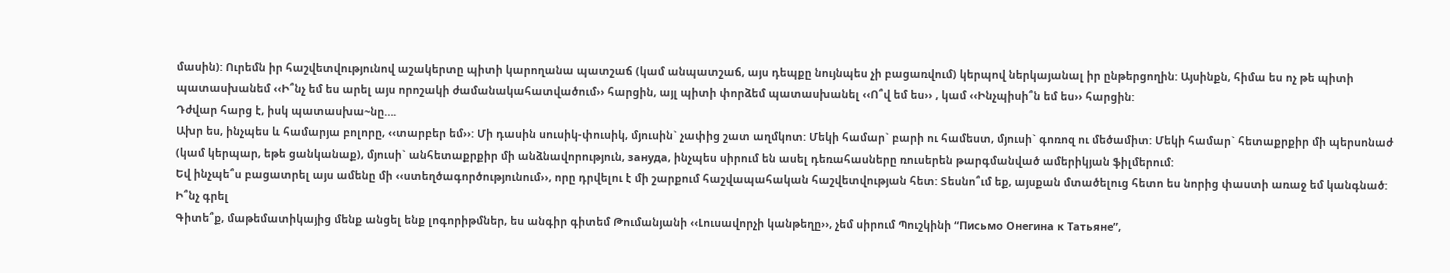մասին): Ուրեմն իր հաշվետվությունով աշակերտը պիտի կարողանա պատշաճ (կամ անպատշաճ, այս դեպքը նույնպես չի բացառվում) կերպով ներկայանալ իր ընթերցողին: Այսինքն, հիմա ես ոչ թե պիտի պատասխանեմ ‹‹Ի՞նչ եմ ես արել այս որոշակի ժամանակահատվածում›› հարցին, այլ պիտի փորձեմ պատասխանել ‹‹Ո՞վ եմ ես›› , կամ ‹‹Ինչպիսի՞ն եմ ես›› հարցին:
Դժվար հարց է, իսկ պատասխա~նը….
Ախր ես, ինչպես և համարյա բոլորը, ‹‹տարբեր եմ››: Մի դասին սուսիկ-փուսիկ, մյուսին` չափից շատ աղմկոտ: Մեկի համար` բարի ու համեստ, մյուսի` գոռոզ ու մեծամիտ: Մեկի համար` հետաքրքիր մի պերսոնաժ (կամ կերպար, եթե ցանկանաք), մյուսի` անհետաքրքիր մի անձնավորություն, зануда, ինչպես սիրում են ասել դեռահասները ռուսերեն թարգմանված ամերիկյան ֆիլմերում:
Եվ ինչպե՞ս բացատրել այս ամենը մի ‹‹ստեղծագործությունում››, որը դրվելու է մի շարքում հաշվապահական հաշվետվության հետ: Տեսնո՞ւմ եք, այսքան մտածելուց հետո ես նորից փաստի առաջ եմ կանգնած: Ի՞նչ գրել
Գիտե՞ք, մաթեմատիկայից մենք անցել ենք լոգորիթմներ, ես անգիր գիտեմ Թումանյանի ‹‹Լուսավորչի կանթեղը››, չեմ սիրում Պուշկինի “Письмо Онегина к Татьяне”,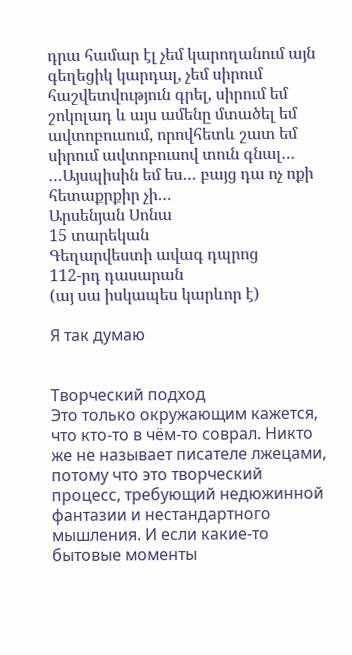դրա համար էլ չեմ կարողանում այն գեղեցիկ կարդալ, չեմ սիրում հաշվետվություն գրել, սիրում եմ շոկոլադ և այս ամենը մտածել եմ ավտոբուսում, որովհետև շատ եմ սիրում ավտոբուսով տուն գնալ…
…Այսպիսին եմ ես… բայց դա ոչ ոքի հետաքրքիր չի…
Արսենյան Սոնա
15 տարեկան
Գեղարվեստի ավագ դպրոց
112-րդ դասարան
(այ սա իսկապես կարևոր է)

Я так думаю


Творческий подход
Это только окружающим кажется, что кто-то в чём-то соврал. Никто же не называет писателе лжецами, потому что это творческий процесс, требующий недюжинной фантазии и нестандартного мышления. И если какие-то бытовые моменты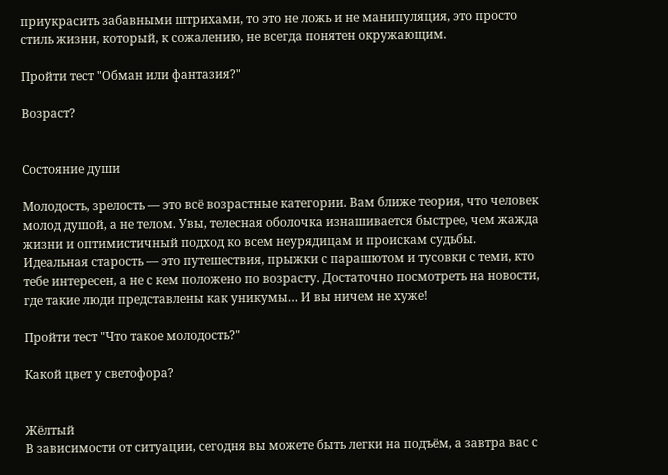приукрасить забавными штрихами, то это не ложь и не манипуляция, это просто стиль жизни, который, к сожалению, не всегда понятен окружающим.

Пройти тест "Обман или фантазия?"

Возраст?


Состояние души

Молодость, зрелость — это всё возрастные категории. Вам ближе теория, что человек молод душой, а не телом. Увы, телесная оболочка изнашивается быстрее, чем жажда жизни и оптимистичный подход ко всем неурядицам и проискам судьбы. Идеальная старость — это путешествия, прыжки с парашютом и тусовки с теми, кто тебе интересен, а не с кем положено по возрасту. Достаточно посмотреть на новости, где такие люди представлены как уникумы… И вы ничем не хуже!

Пройти тест "Что такое молодость?"

Какой цвет у светофора?


Жёлтый
В зависимости от ситуации, сегодня вы можете быть легки на подъём, а завтра вас с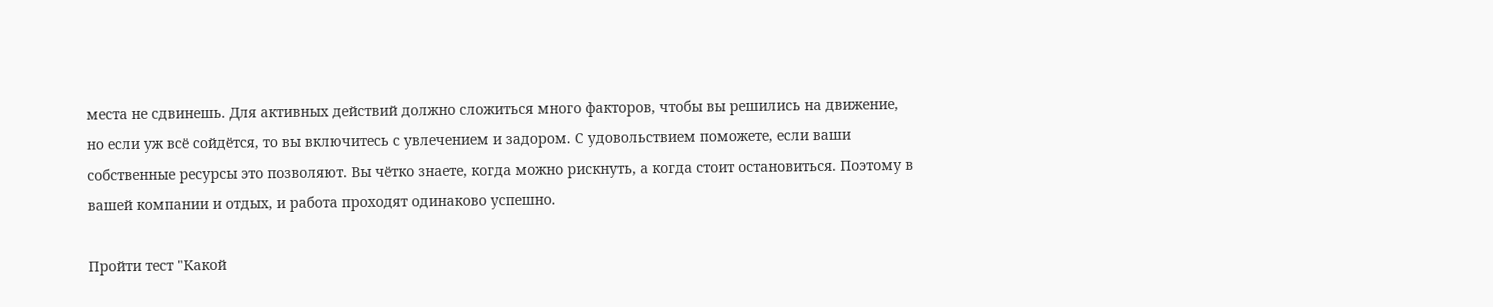места не сдвинешь. Для активных действий должно сложиться много факторов, чтобы вы решились на движение, но если уж всё сойдётся, то вы включитесь с увлечением и задором. С удовольствием поможете, если ваши собственные ресурсы это позволяют. Вы чётко знаете, когда можно рискнуть, а когда стоит остановиться. Поэтому в вашей компании и отдых, и работа проходят одинаково успешно.

Пройти тест "Какой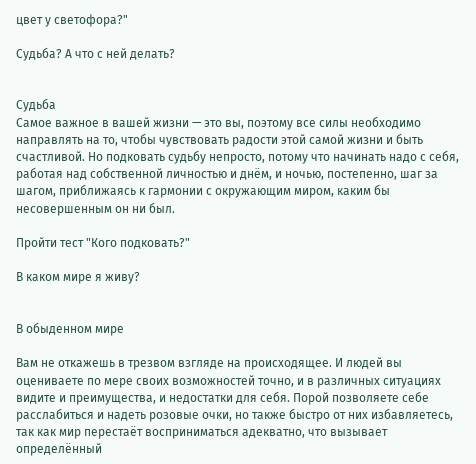цвет у светофора?"

Судьба? А что с ней делать?


Судьба
Самое важное в вашей жизни — это вы, поэтому все силы необходимо направлять на то, чтобы чувствовать радости этой самой жизни и быть счастливой. Но подковать судьбу непросто, потому что начинать надо с себя, работая над собственной личностью и днём, и ночью, постепенно, шаг за шагом, приближаясь к гармонии с окружающим миром, каким бы несовершенным он ни был.

Пройти тест "Кого подковать?"

В каком мире я живу?


В обыденном мире

Вам не откажешь в трезвом взгляде на происходящее. И людей вы оцениваете по мере своих возможностей точно, и в различных ситуациях видите и преимущества, и недостатки для себя. Порой позволяете себе расслабиться и надеть розовые очки, но также быстро от них избавляетесь, так как мир перестаёт восприниматься адекватно, что вызывает определённый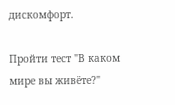дискомфорт.

Пройти тест "В каком мире вы живёте?"